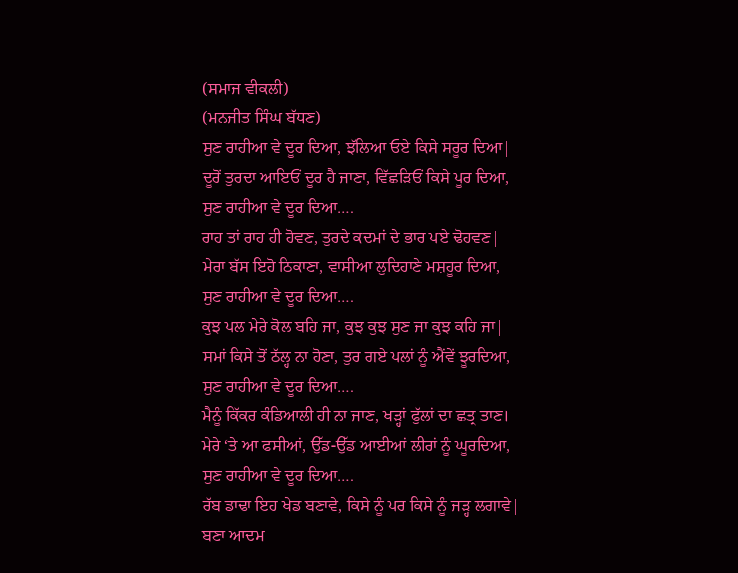(ਸਮਾਜ ਵੀਕਲੀ)
(ਮਨਜੀਤ ਸਿੰਘ ਬੱਧਣ)
ਸੁਣ ਰਾਹੀਆ ਵੇ ਦੂਰ ਦਿਆ, ਝੱਲਿਆ ਓਏ ਕਿਸੇ ਸਰੂਰ ਦਿਆ|
ਦੂਰੋਂ ਤੁਰਦਾ ਆਇਓਂ ਦੂਰ ਹੈ ਜਾਣਾ, ਵਿੱਛੜਿਓਂ ਕਿਸੇ ਪੂਰ ਦਿਆ,
ਸੁਣ ਰਾਹੀਆ ਵੇ ਦੂਰ ਦਿਆ….
ਰਾਹ ਤਾਂ ਰਾਹ ਹੀ ਹੋਵਣ, ਤੁਰਦੇ ਕਦਮਾਂ ਦੇ ਭਾਰ ਪਏ ਢੋਹਵਣ|
ਮੇਰਾ ਬੱਸ ਇਹੋ ਠਿਕਾਣਾ, ਵਾਸੀਆ ਲੁਦਿਹਾਣੇ ਮਸ਼ਹੂਰ ਦਿਆ,
ਸੁਣ ਰਾਹੀਆ ਵੇ ਦੂਰ ਦਿਆ….
ਕੁਝ ਪਲ ਮੇਰੇ ਕੋਲ ਬਹਿ ਜਾ, ਕੁਝ ਕੁਝ ਸੁਣ ਜਾ ਕੁਝ ਕਹਿ ਜਾ|
ਸਮਾਂ ਕਿਸੇ ਤੋਂ ਠੱਲ੍ਹ ਨਾ ਹੋਣਾ, ਤੁਰ ਗਏ ਪਲਾਂ ਨੂੰ ਐਂਵੇਂ ਝੂਰਦਿਆ,
ਸੁਣ ਰਾਹੀਆ ਵੇ ਦੂਰ ਦਿਆ….
ਮੈਨੂੰ ਕਿੱਕਰ ਕੰਡਿਆਲੀ ਹੀ ਨਾ ਜਾਣ, ਖੜ੍ਹਾਂ ਫੁੱਲਾਂ ਦਾ ਛਤ੍ਰ ਤਾਣ।
ਮੇਰੇ ‘ਤੇ ਆ ਫਸੀਆਂ, ਉੱਡ-ਉੱਡ ਆਈਆਂ ਲੀਰਾਂ ਨੂੰ ਘੂਰਦਿਆ,
ਸੁਣ ਰਾਹੀਆ ਵੇ ਦੂਰ ਦਿਆ….
ਰੱਬ ਡਾਢਾ ਇਹ ਖੇਡ ਬਣਾਵੇ, ਕਿਸੇ ਨੂੰ ਪਰ ਕਿਸੇ ਨੂੰ ਜੜ੍ਹ ਲਗਾਵੇ|
ਬਣਾ ਆਦਮ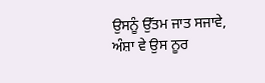ਉਸਨੂੰ ਉੱਤਮ ਜਾਤ ਸਜਾਵੇ, ਅੰਸ਼ਾ ਵੇ ਉਸ ਨੂਰ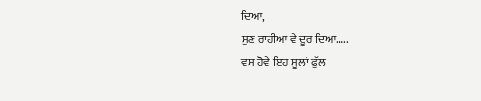ਦਿਆ,
ਸੁਣ ਰਾਹੀਆ ਵੇ ਦੂਰ ਦਿਆ…..
ਵਸ ਹੋਵੇ ਇਹ ਸੂਲਾਂ ਫੁੱਲ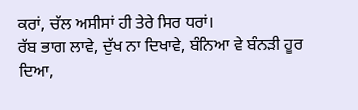ਕਰਾਂ, ਚੱਲ ਅਸੀਸਾਂ ਹੀ ਤੇਰੇ ਸਿਰ ਧਰਾਂ।
ਰੱਬ ਭਾਗ ਲਾਵੇ, ਦੁੱਖ ਨਾ ਦਿਖਾਵੇ, ਬੰਨਿਆ ਵੇ ਬੰਨੜੀ ਹੂਰ ਦਿਆ,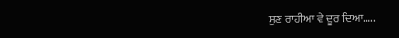ਸੁਣ ਰਾਹੀਆ ਵੇ ਦੂਰ ਦਿਆ…..